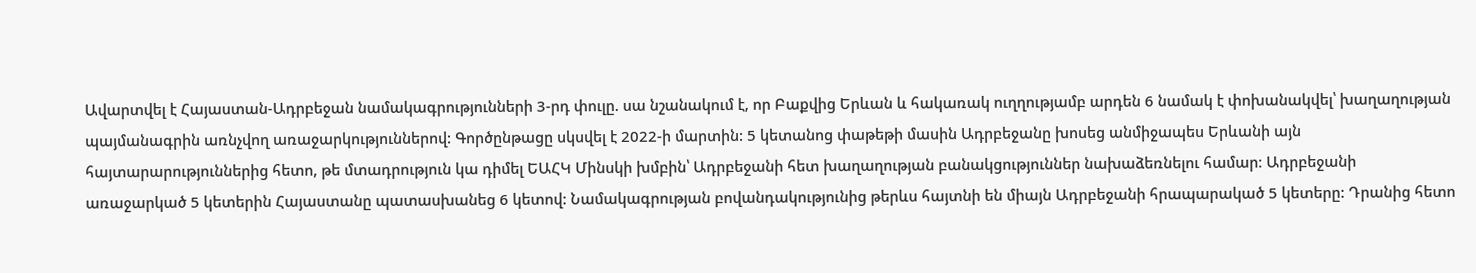Ավարտվել է Հայաստան-Ադրբեջան նամակագրությունների 3-րդ փուլը. սա նշանակում է, որ Բաքվից Երևան և հակառակ ուղղությամբ արդեն 6 նամակ է փոխանակվել՝ խաղաղության պայմանագրին առնչվող առաջարկություններով: Գործընթացը սկսվել է 2022-ի մարտին: 5 կետանոց փաթեթի մասին Ադրբեջանը խոսեց անմիջապես Երևանի այն հայտարարություններից հետո, թե մտադրություն կա դիմել ԵԱՀԿ Մինսկի խմբին՝ Ադրբեջանի հետ խաղաղության բանակցություններ նախաձեռնելու համար։ Ադրբեջանի առաջարկած 5 կետերին Հայաստանը պատասխանեց 6 կետով: Նամակագրության բովանդակությունից թերևս հայտնի են միայն Ադրբեջանի հրապարակած 5 կետերը: Դրանից հետո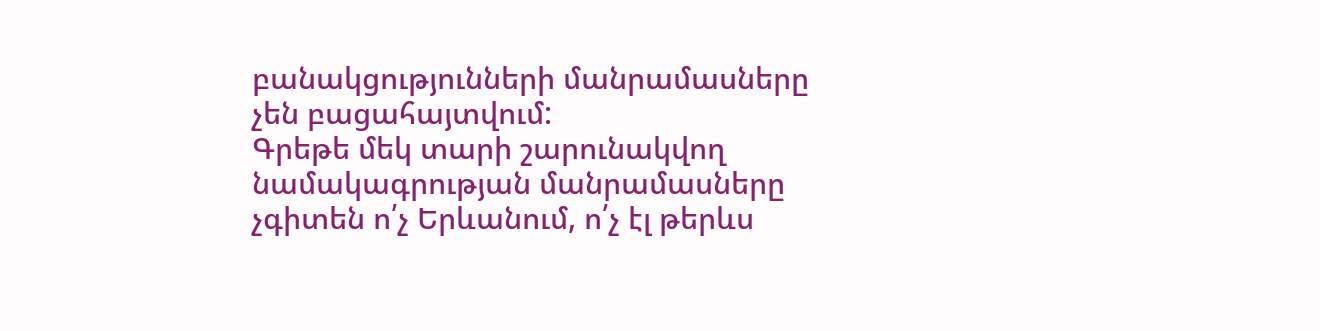բանակցությունների մանրամասները չեն բացահայտվում:
Գրեթե մեկ տարի շարունակվող նամակագրության մանրամասները չգիտեն ո՛չ Երևանում, ո՛չ էլ թերևս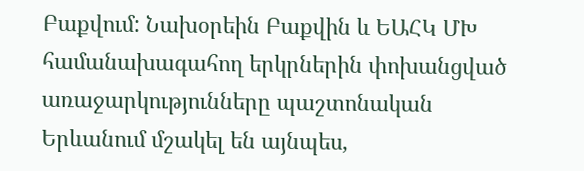Բաքվում: Նախօրեին Բաքվին և ԵԱՀԿ ՄԽ համանախագահող երկրներին փոխանցված առաջարկությունները պաշտոնական Երևանում մշակել են այնպես,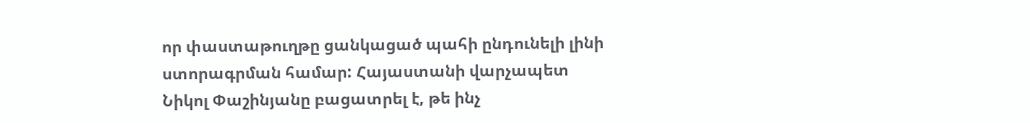որ փաստաթուղթը ցանկացած պահի ընդունելի լինի ստորագրման համար: Հայաստանի վարչապետ Նիկոլ Փաշինյանը բացատրել է, թե ինչ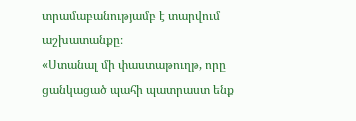տրամաբանությամբ է տարվում աշխատանքը։
«Ստանալ մի փաստաթուղթ, որը ցանկացած պահի պատրաստ ենք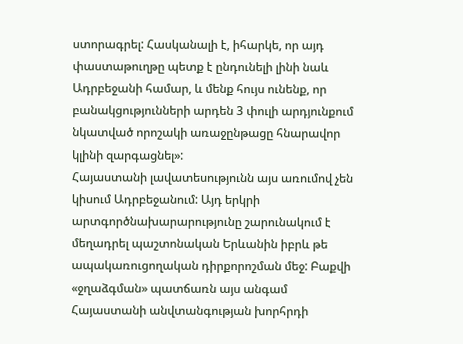ստորագրել: Հասկանալի է, իհարկե, որ այդ փաստաթուղթը պետք է ընդունելի լինի նաև Ադրբեջանի համար, և մենք հույս ունենք, որ բանակցությունների արդեն 3 փուլի արդյունքում նկատված որոշակի առաջընթացը հնարավոր կլինի զարգացնել»:
Հայաստանի լավատեսությունն այս առումով չեն կիսում Ադրբեջանում: Այդ երկրի արտգործնախարարությունը շարունակում է մեղադրել պաշտոնական Երևանին իբրև թե ապակառուցողական դիրքորոշման մեջ: Բաքվի «ջղաձգման» պատճառն այս անգամ Հայաստանի անվտանգության խորհրդի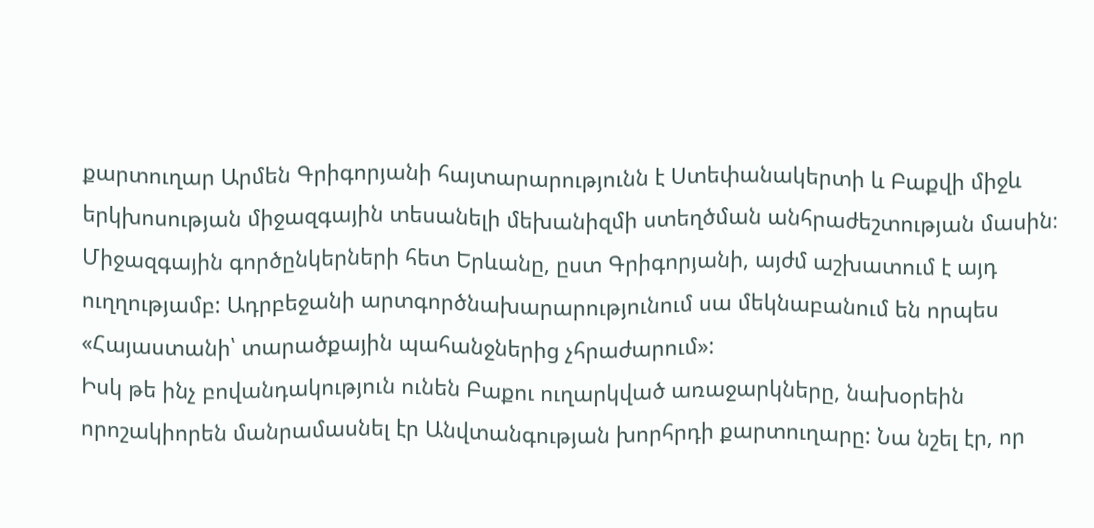քարտուղար Արմեն Գրիգորյանի հայտարարությունն է Ստեփանակերտի և Բաքվի միջև երկխոսության միջազգային տեսանելի մեխանիզմի ստեղծման անհրաժեշտության մասին։ Միջազգային գործընկերների հետ Երևանը, ըստ Գրիգորյանի, այժմ աշխատում է այդ ուղղությամբ: Ադրբեջանի արտգործնախարարությունում սա մեկնաբանում են որպես «Հայաստանի՝ տարածքային պահանջներից չհրաժարում»:
Իսկ թե ինչ բովանդակություն ունեն Բաքու ուղարկված առաջարկները, նախօրեին որոշակիորեն մանրամասնել էր Անվտանգության խորհրդի քարտուղարը: Նա նշել էր, որ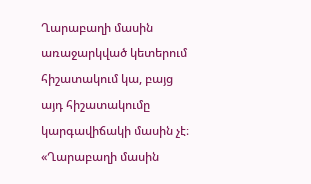Ղարաբաղի մասին առաջարկված կետերում հիշատակում կա, բայց այդ հիշատակումը կարգավիճակի մասին չէ։
«Ղարաբաղի մասին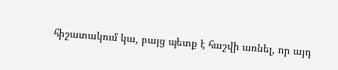հիշատակում կա, բայց պետք է հաշվի առնել, որ այդ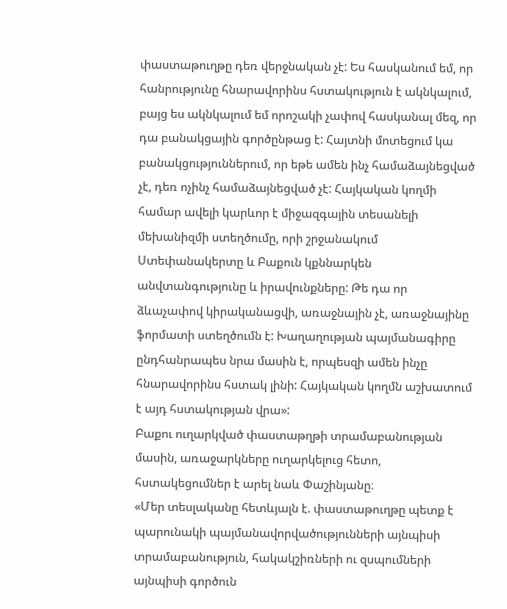փաստաթուղթը դեռ վերջնական չէ: Ես հասկանում եմ, որ հանրությունը հնարավորինս հստակություն է ակնկալում, բայց ես ակնկալում եմ որոշակի չափով հասկանալ մեզ, որ դա բանակցային գործընթաց է: Հայտնի մոտեցում կա բանակցություններում, որ եթե ամեն ինչ համաձայնեցված չէ, դեռ ոչինչ համաձայնեցված չէ: Հայկական կողմի համար ավելի կարևոր է միջազգային տեսանելի մեխանիզմի ստեղծումը, որի շրջանակում Ստեփանակերտը և Բաքուն կքննարկեն անվտանգությունը և իրավունքները: Թե դա որ ձևաչափով կիրականացվի, առաջնային չէ, առաջնայինը ֆորմատի ստեղծումն է: Խաղաղության պայմանագիրը ընդհանրապես նրա մասին է, որպեսզի ամեն ինչը հնարավորինս հստակ լինի: Հայկական կողմն աշխատում է այդ հստակության վրա»:
Բաքու ուղարկված փաստաթղթի տրամաբանության մասին, առաջարկները ուղարկելուց հետո, հստակեցումներ է արել նաև Փաշինյանը։
«Մեր տեսլականը հետևյալն է. փաստաթուղթը պետք է պարունակի պայմանավորվածությունների այնպիսի տրամաբանություն, հակակշիռների ու զսպումների այնպիսի գործուն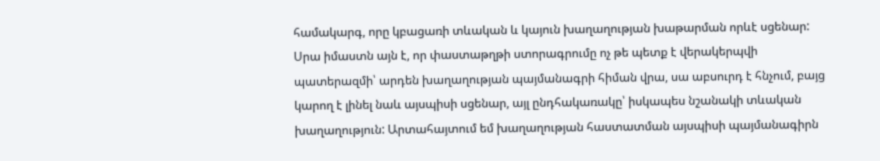համակարգ, որը կբացառի տևական և կայուն խաղաղության խաթարման որևէ սցենար: Սրա իմաստն այն է, որ փաստաթղթի ստորագրումը ոչ թե պետք է վերակերպվի պատերազմի՝ արդեն խաղաղության պայմանագրի հիման վրա, սա աբսուրդ է հնչում, բայց կարող է լինել նաև այսպիսի սցենար, այլ ընդհակառակը՝ իսկապես նշանակի տևական խաղաղություն: Արտահայտում եմ խաղաղության հաստատման այսպիսի պայմանագիրն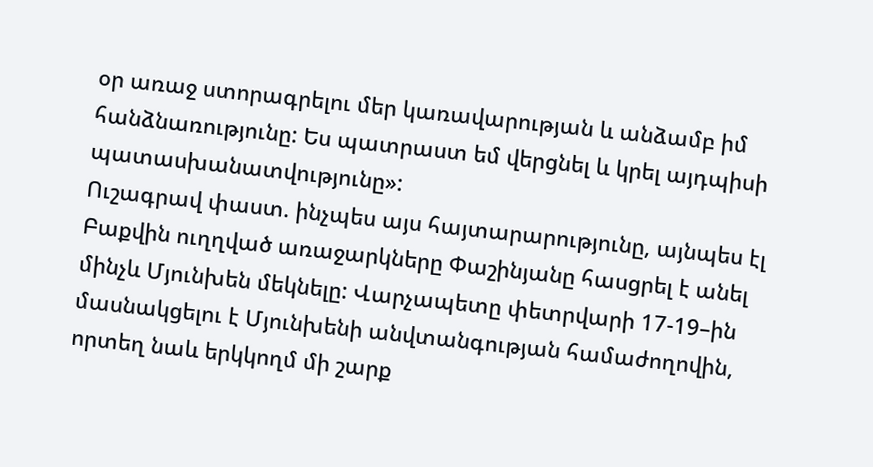օր առաջ ստորագրելու մեր կառավարության և անձամբ իմ հանձնառությունը: Ես պատրաստ եմ վերցնել և կրել այդպիսի պատասխանատվությունը»:
Ուշագրավ փաստ. ինչպես այս հայտարարությունը, այնպես էլ Բաքվին ուղղված առաջարկները Փաշինյանը հասցրել է անել մինչև Մյունխեն մեկնելը: Վարչապետը փետրվարի 17-19–ին մասնակցելու է Մյունխենի անվտանգության համաժողովին, որտեղ նաև երկկողմ մի շարք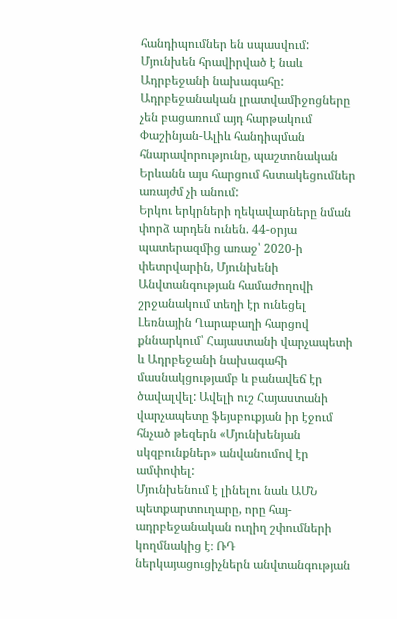հանդիպումներ են սպասվում: Մյունխեն հրավիրված է նաև Ադրբեջանի նախագահը: Ադրբեջանական լրատվամիջոցները չեն բացառում այդ հարթակում Փաշինյան-Ալիև հանդիպման հնարավորությունը, պաշտոնական Երևանն այս հարցում հստակեցումներ առայժմ չի անում:
Երկու երկրների ղեկավարները նման փորձ արդեն ունեն. 44-օրյա պատերազմից առաջ՝ 2020-ի փետրվարին, Մյունխենի Անվտանգության համաժողովի շրջանակում տեղի էր ունեցել Լեռնային Ղարաբաղի հարցով քննարկում՝ Հայաստանի վարչապետի և Ադրբեջանի նախագահի մասնակցությամբ և բանավեճ էր ծավալվել: Ավելի ուշ Հայաստանի վարչապետը ֆեյսբուքյան իր էջում հնչած թեզերն «Մյունխենյան սկզբունքներ» անվանումով էր ամփոփել:
Մյունխենում է լինելու նաև ԱՄՆ պետքարտուղարը, որը հայ-ադրբեջանական ուղիղ շփումների կողմնակից է։ ՌԴ ներկայացուցիչներն անվտանգության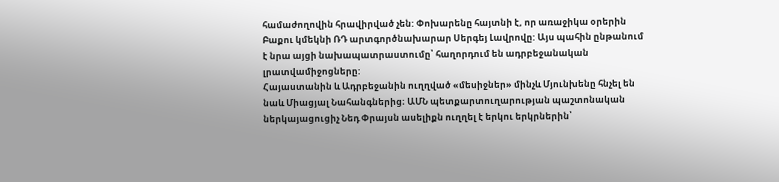համաժողովին հրավիրված չեն: Փոխարենը հայտնի է, որ առաջիկա օրերին Բաքու կմեկնի ՌԴ արտգործնախարար Սերգեյ Լավրովը: Այս պահին ընթանում է նրա այցի նախապատրաստումը՝ հաղորդում են ադրբեջանական լրատվամիջոցները:
Հայաստանին և Ադրբեջանին ուղղված «մեսիջներ» մինչև Մյունխենը հնչել են նաև Միացյալ Նահանգներից։ ԱՄՆ պետքարտուղարության պաշտոնական ներկայացուցիչ Նեդ Փրայսն ասելիքն ուղղել է երկու երկրներին՝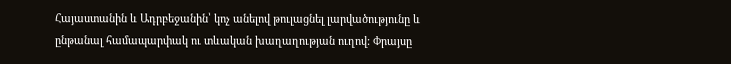Հայաստանին և Ադրբեջանին՝ կոչ անելով թուլացնել լարվածությունը և ընթանալ համապարփակ ու տևական խաղաղության ուղով: Փրայսը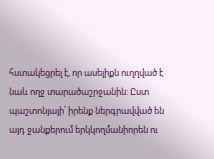հստակեցրել է, որ ասելիքն ուղղված է նաև ողջ տարածաշրջանին: Ըստ պաշտոնյայի՝ իրենք ներգրավված են այդ ջանքերում երկկողմանիորեն ու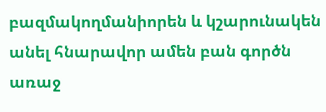բազմակողմանիորեն և կշարունակեն անել հնարավոր ամեն բան գործն առաջ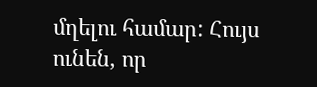մղելու համար: Հույս ունեն, որ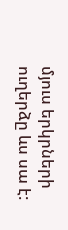մյուս երկրների ուղերձը ևս սա է: